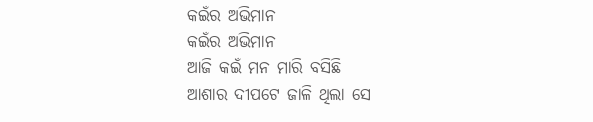କଇଁର ଅଭିମାନ
କଇଁର ଅଭିମାନ
ଆଜି କଇଁ ମନ ମାରି ବସିଛି
ଆଶାର ଦୀପଟେ ଜାଳି ଥିଲା ସେ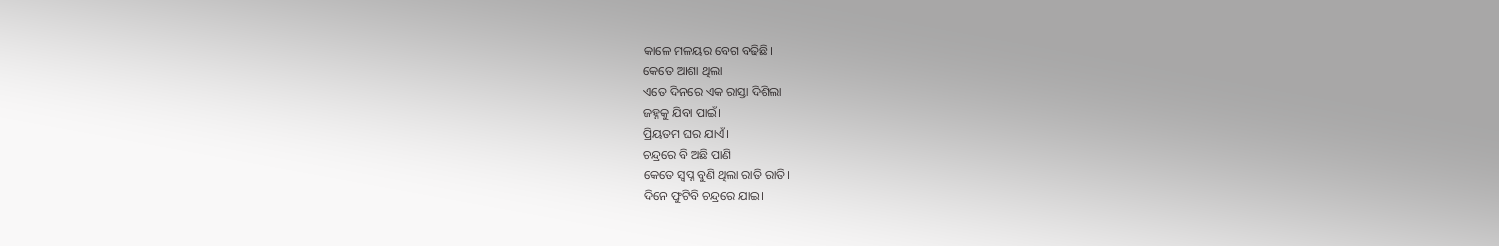କାଳେ ମଳୟର ବେଗ ବଢିଛି।
କେତେ ଆଶା ଥିଲା
ଏତେ ଦିନରେ ଏକ ରାସ୍ତା ଦିଶିଲା
ଜହ୍ନକୁ ଯିବା ପାଇଁ।
ପ୍ରିୟତମ ଘର ଯାଏଁ।
ଚନ୍ଦ୍ରରେ ବି ଅଛି ପାଣି
କେତେ ସ୍ବପ୍ନ ବୁଣି ଥିଲା ରାତି ରାତି।
ଦିନେ ଫୁଟିବି ଚନ୍ଦ୍ରରେ ଯାଇ।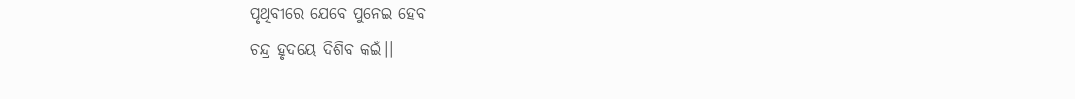ପୃଥିବୀରେ ଯେବେ ପୁନେଇ ହେବ
ଚନ୍ଦ୍ର ହୃଦୟେ ଦିଶିବ କଇଁ।।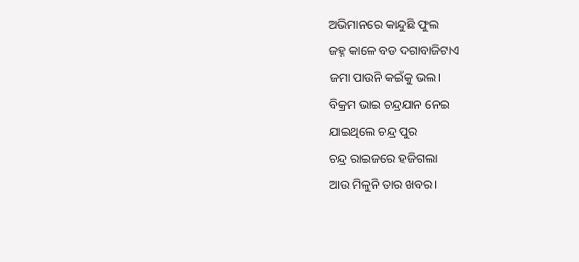ଅଭିମାନରେ କାନ୍ଦୁଛି ଫୁଲ
ଜହ୍ନ କାଳେ ବଡ ଦଗାବାଜିଟାଏ
ଜମା ପାଉନି କଇଁକୁ ଭଲ।
ବିକ୍ରମ ଭାଇ ଚନ୍ଦ୍ରଯାନ ନେଇ
ଯାଇଥିଲେ ଚନ୍ଦ୍ର ପୁର
ଚନ୍ଦ୍ର ରାଇଜରେ ହଜିଗଲା
ଆଉ ମିଳୁନି ତାର ଖବର।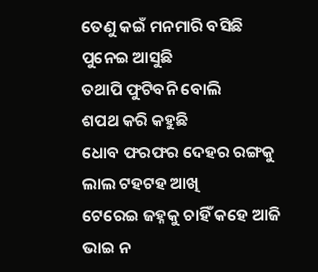ତେଣୁ କଇଁ ମନମାରି ବସିଛି
ପୁନେଇ ଆସୁଛି
ତଥାପି ଫୁଟିବନି ବୋଲି
ଶପଥ କରି କହୁଛି
ଧୋବ ଫରଫର ଦେହର ରଙ୍ଗକୁ
ଲାଲ ଟହଟହ ଆଖି
ଟେରେଇ ଜହ୍ନକୁ ଚାହିଁ କହେ ଆଜି
ଭାଇ ନ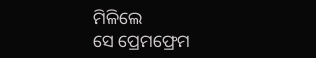ମିଳିଲେ
ସେ ପ୍ରେମଫ୍ରେମ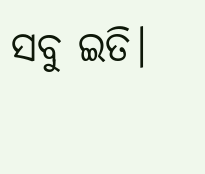ସବୁ ଇତି।